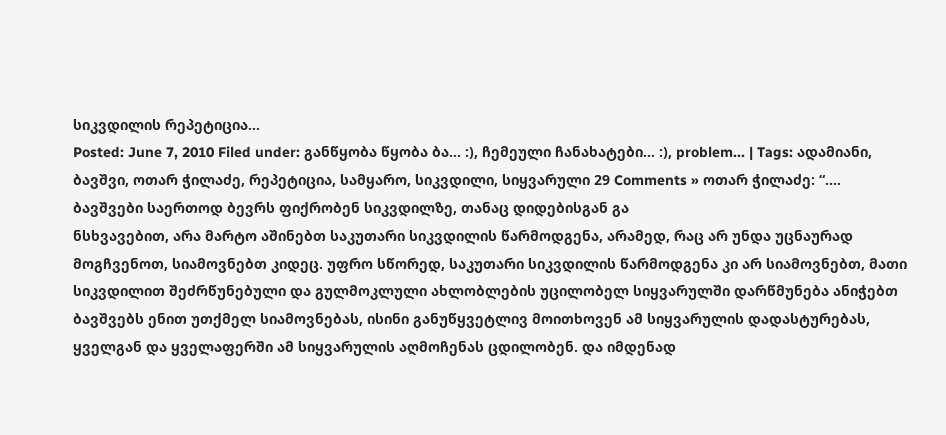სიკვდილის რეპეტიცია…
Posted: June 7, 2010 Filed under: განწყობა წყობა ბა... :), ჩემეული ჩანახატები... :), problem... | Tags: ადამიანი, ბავშვი, ოთარ ჭილაძე, რეპეტიცია, სამყარო, სიკვდილი, სიყვარული 29 Comments » ოთარ ჭილაძე: “…. ბავშვები საერთოდ ბევრს ფიქრობენ სიკვდილზე, თანაც დიდებისგან გა
ნსხვავებით, არა მარტო აშინებთ საკუთარი სიკვდილის წარმოდგენა, არამედ, რაც არ უნდა უცნაურად მოგჩვენოთ, სიამოვნებთ კიდეც. უფრო სწორედ, საკუთარი სიკვდილის წარმოდგენა კი არ სიამოვნებთ, მათი სიკვდილით შეძრწუნებული და გულმოკლული ახლობლების უცილობელ სიყვარულში დარწმუნება ანიჭებთ ბავშვებს ენით უთქმელ სიამოვნებას, ისინი განუწყვეტლივ მოითხოვენ ამ სიყვარულის დადასტურებას, ყველგან და ყველაფერში ამ სიყვარულის აღმოჩენას ცდილობენ. და იმდენად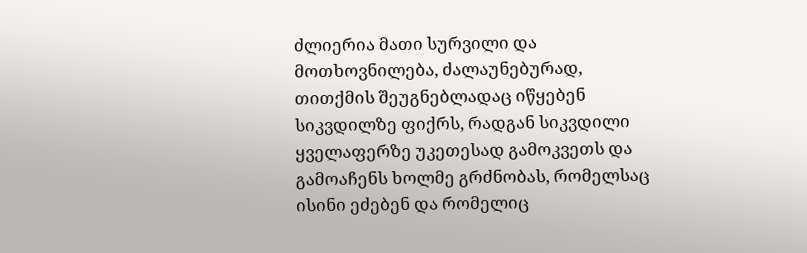ძლიერია მათი სურვილი და მოთხოვნილება, ძალაუნებურად, თითქმის შეუგნებლადაც იწყებენ სიკვდილზე ფიქრს, რადგან სიკვდილი ყველაფერზე უკეთესად გამოკვეთს და გამოაჩენს ხოლმე გრძნობას, რომელსაც ისინი ეძებენ და რომელიც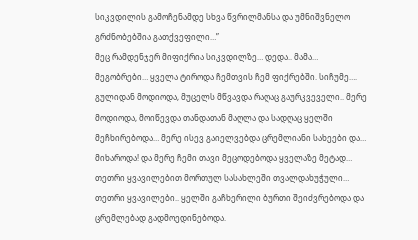სიკვდილის გამოჩენამდე სხვა წვრილმანსა და უმნიშვნელო გრძნობებშია გათქვეფილი…”
მეც რამდენჯერ მიფიქრია სიკვდილზე… დედა.. მამა… მეგობრები… ყველა ტიროდა ჩემთვის ჩემ ფიქრებში. სიჩუმე…. გულიდან მოდიოდა, მუცელს მწვავდა რაღაც გაურკვეველი.. მერე მოდიოდა, მოიწევდა თანდათან მაღლა და სადღაც ყელში მეჩხირებოდა… მერე ისევ გაიელვებდა ცრემლიანი სახეები და… მიხაროდა! და მერე ჩემი თავი მეცოდებოდა ყველაზე მეტად… თეთრი ყვავილებით მორთულ სასახლეში თვალდახუჭული… თეთრი ყვავილები.. ყელში გაჩხერილი ბურთი შეიძვრებოდა და ცრემლებად გადმოედინებოდა.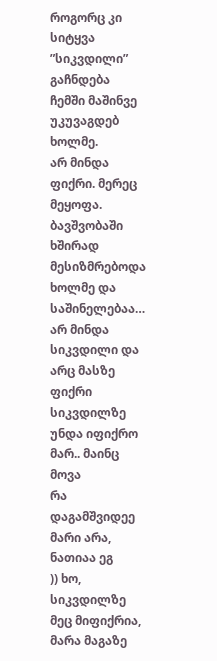როგორც კი სიტყვა ”სიკვდილი” გაჩნდება ჩემში მაშინვე უკუვაგდებ ხოლმე.
არ მინდა ფიქრი. მერეც მეყოფა.
ბავშვობაში ხშირად მესიზმრებოდა ხოლმე და საშინელებაა… არ მინდა სიკვდილი და არც მასზე ფიქრი
სიკვდილზე უნდა იფიქრო მარ.. მაინც მოვა
რა დაგამშვიდეე
მარი არა, ნათიაა ეგ
)) ხო, სიკვდილზე მეც მიფიქრია, მარა მაგაზე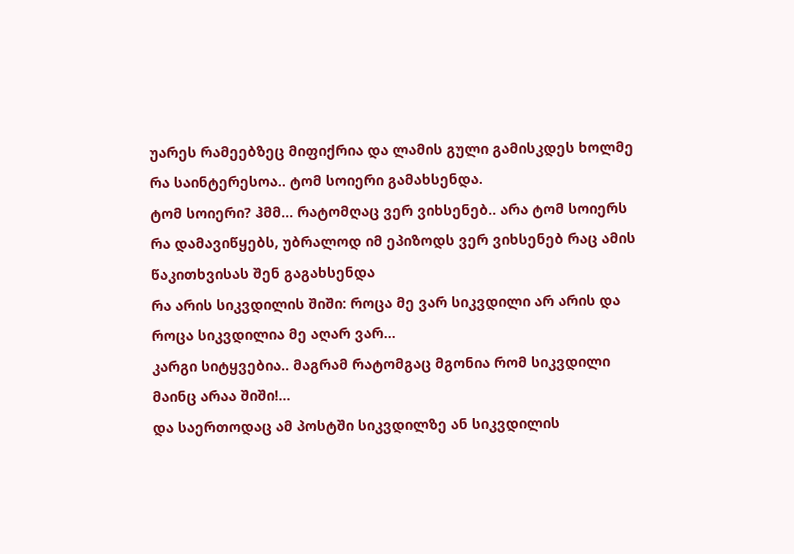უარეს რამეებზეც მიფიქრია და ლამის გული გამისკდეს ხოლმე
რა საინტერესოა.. ტომ სოიერი გამახსენდა.
ტომ სოიერი? ჰმმ… რატომღაც ვერ ვიხსენებ.. არა ტომ სოიერს რა დამავიწყებს, უბრალოდ იმ ეპიზოდს ვერ ვიხსენებ რაც ამის წაკითხვისას შენ გაგახსენდა
რა არის სიკვდილის შიში: როცა მე ვარ სიკვდილი არ არის და როცა სიკვდილია მე აღარ ვარ…
კარგი სიტყვებია.. მაგრამ რატომგაც მგონია რომ სიკვდილი მაინც არაა შიში!…
და საერთოდაც ამ პოსტში სიკვდილზე ან სიკვდილის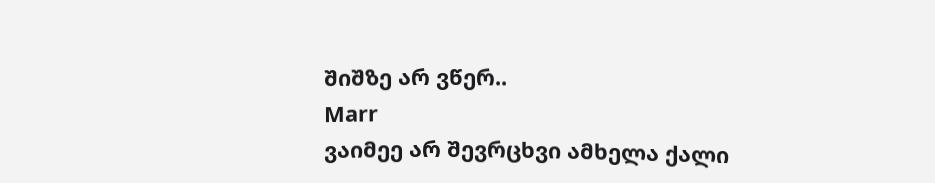შიშზე არ ვწერ..
Marr
ვაიმეე არ შევრცხვი ამხელა ქალი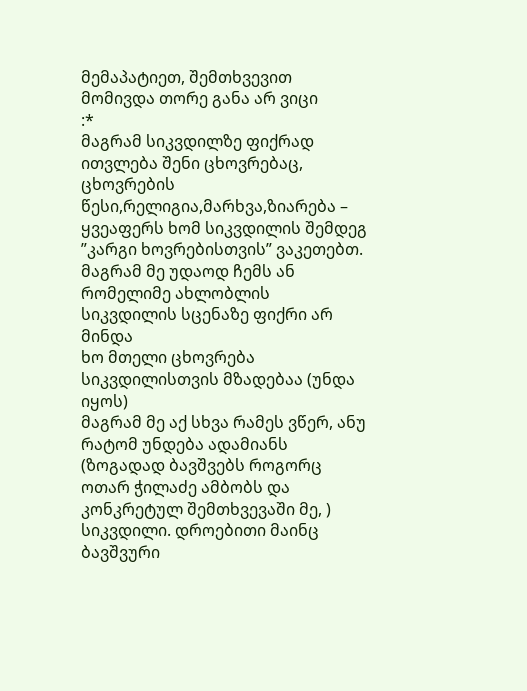მემაპატიეთ, შემთხვევით მომივდა თორე განა არ ვიცი
:*
მაგრამ სიკვდილზე ფიქრად ითვლება შენი ცხოვრებაც, ცხოვრების წესი,რელიგია,მარხვა,ზიარება – ყვეაფერს ხომ სიკვდილის შემდეგ ”კარგი ხოვრებისთვის” ვაკეთებთ.
მაგრამ მე უდაოდ ჩემს ან რომელიმე ახლობლის სიკვდილის სცენაზე ფიქრი არ მინდა
ხო მთელი ცხოვრება სიკვდილისთვის მზადებაა (უნდა იყოს)
მაგრამ მე აქ სხვა რამეს ვწერ, ანუ რატომ უნდება ადამიანს (ზოგადად ბავშვებს როგორც ოთარ ჭილაძე ამბობს და კონკრეტულ შემთხვევაში მე, ) სიკვდილი. დროებითი მაინც
ბავშვური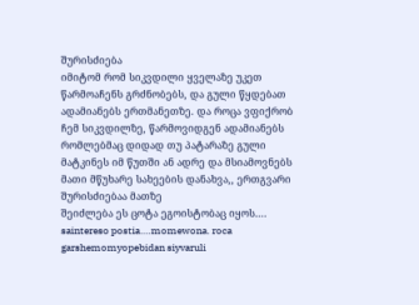შურისძიება
იმიტომ რომ სიკვდილი ყველაზე უკეთ წარმოაჩენს გრძნობებს, და გული წყდებათ ადამიანებს ერთმანეთზე. და როცა ვფიქრობ ჩემ სიკვდილზე, წარმოვიდგენ ადამიანებს რომლებმაც დიდად თუ პატარაზე გული მატკინეს იმ წუთში ან ადრე და მსიამოვნებს მათი მწუხარე სახეების დანახვა,, ერთგვარი შურისძიებაა მათზე
შეიძლება ეს ცოტა ეგოისტობაც იყოს….
saintereso postia….momewona. roca garshemomyopebidan siyvaruli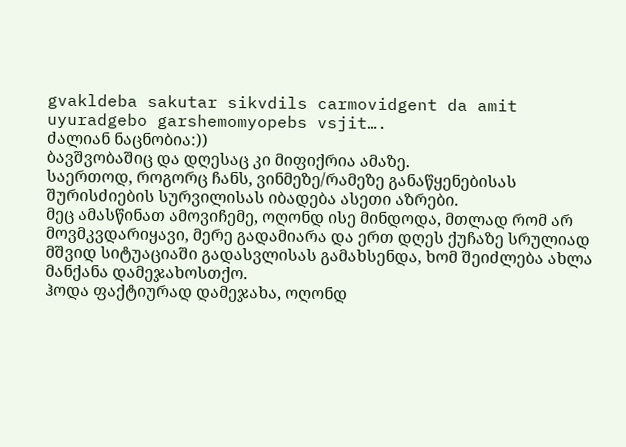gvakldeba sakutar sikvdils carmovidgent da amit uyuradgebo garshemomyopebs vsjit….
ძალიან ნაცნობია:))
ბავშვობაშიც და დღესაც კი მიფიქრია ამაზე.
საერთოდ, როგორც ჩანს, ვინმეზე/რამეზე განაწყენებისას შურისძიების სურვილისას იბადება ასეთი აზრები.
მეც ამასწინათ ამოვიჩემე, ოღონდ ისე მინდოდა, მთლად რომ არ მოვმკვდარიყავი, მერე გადამიარა და ერთ დღეს ქუჩაზე სრულიად მშვიდ სიტუაციაში გადასვლისას გამახსენდა, ხომ შეიძლება ახლა მანქანა დამეჯახოსთქო.
ჰოდა ფაქტიურად დამეჯახა, ოღონდ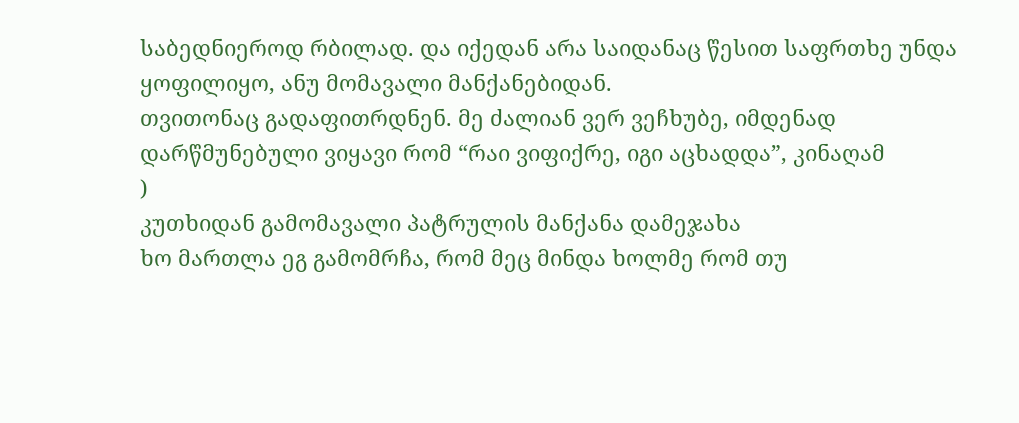საბედნიეროდ რბილად. და იქედან არა საიდანაც წესით საფრთხე უნდა ყოფილიყო, ანუ მომავალი მანქანებიდან.
თვითონაც გადაფითრდნენ. მე ძალიან ვერ ვეჩხუბე, იმდენად დარწმუნებული ვიყავი რომ “რაი ვიფიქრე, იგი აცხადდა”, კინაღამ
)
კუთხიდან გამომავალი პატრულის მანქანა დამეჯახა
ხო მართლა ეგ გამომრჩა, რომ მეც მინდა ხოლმე რომ თუ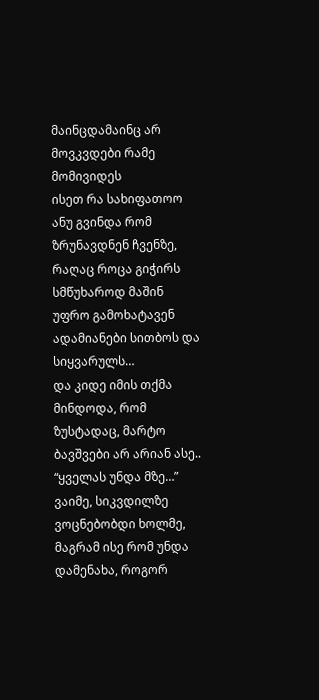მაინცდამაინც არ მოვკვდები რამე მომივიდეს
ისეთ რა სახიფათოო
ანუ გვინდა რომ ზრუნავდნენ ჩვენზე, რაღაც როცა გიჭირს სმწუხაროდ მაშინ უფრო გამოხატავენ ადამიანები სითბოს და სიყვარულს…
და კიდე იმის თქმა მინდოდა, რომ ზუსტადაც, მარტო ბავშვები არ არიან ასე..
“ყველას უნდა მზე…”
ვაიმე, სიკვდილზე ვოცნებობდი ხოლმე, მაგრამ ისე რომ უნდა დამენახა, როგორ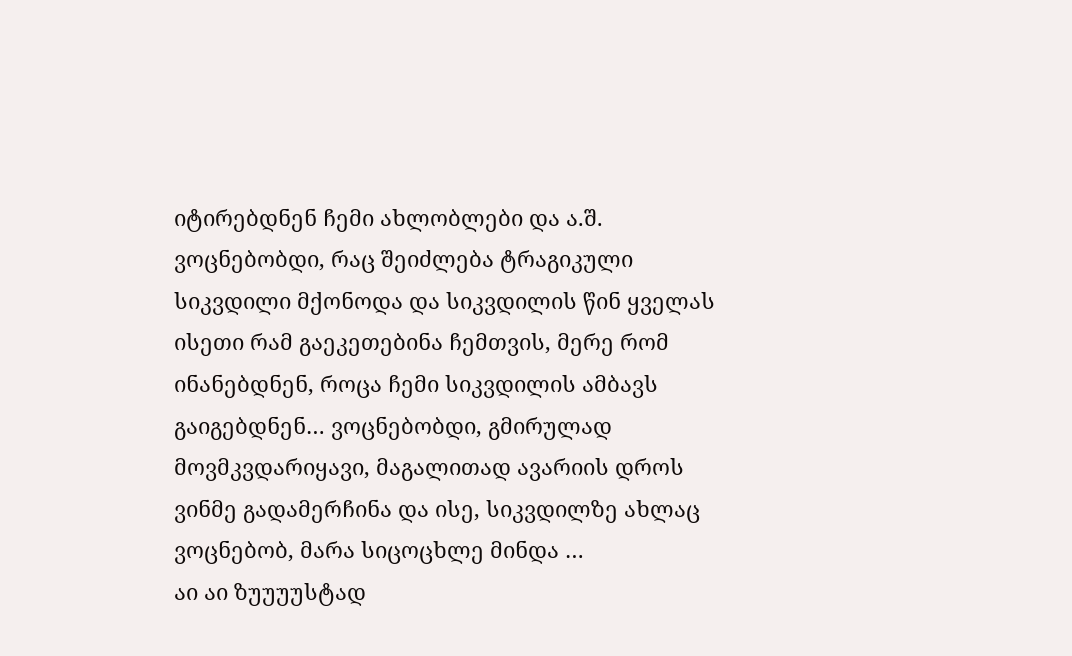იტირებდნენ ჩემი ახლობლები და ა.შ. ვოცნებობდი, რაც შეიძლება ტრაგიკული სიკვდილი მქონოდა და სიკვდილის წინ ყველას ისეთი რამ გაეკეთებინა ჩემთვის, მერე რომ ინანებდნენ, როცა ჩემი სიკვდილის ამბავს გაიგებდნენ… ვოცნებობდი, გმირულად მოვმკვდარიყავი, მაგალითად ავარიის დროს ვინმე გადამერჩინა და ისე, სიკვდილზე ახლაც ვოცნებობ, მარა სიცოცხლე მინდა …
აი აი ზუუუუსტად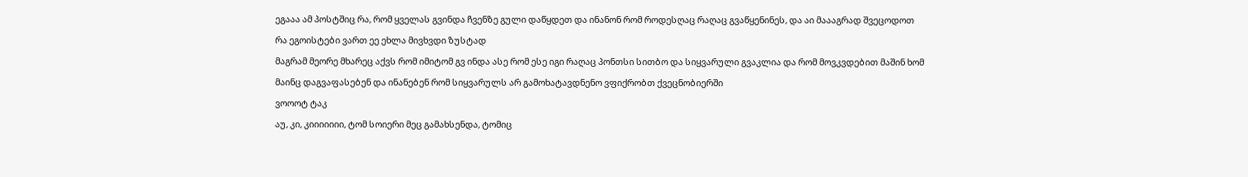ეგააა ამ პოსტშიც რა, რომ ყველას გვინდა ჩვენზე გული დაწყდეთ და ინანონ რომ როდესღაც რაღაც გვაწყენინეს, და აი მაააგრად შვეცოდოთ
რა ეგოისტები ვართ ეე ეხლა მივხვდი ზუსტად
მაგრამ მეორე მხარეც აქვს რომ იმიტომ გვ ინდა ასე რომ ესე იგი რაღაც პონთსი სითბო და სიყვარული გვაკლია და რომ მოვკვდებით მაშინ ხომ მაინც დაგვაფასებენ და ინანებენ რომ სიყვარულს არ გამოხატავდნენო ვფიქრობთ ქვეცნობიერში
ვოოოტ ტაკ
აუ, კი, კიიიიიიი, ტომ სოიერი მეც გამახსენდა, ტომიც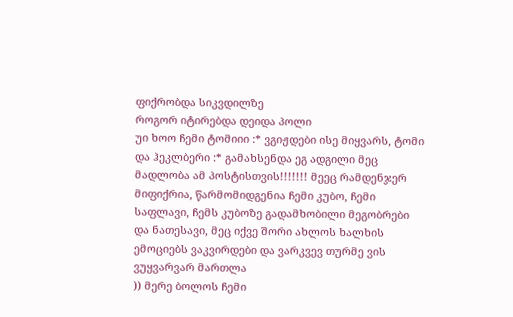ფიქრობდა სიკვდილზე
როგორ იტირებდა დეიდა პოლი
უი ხოო ჩემი ტომიიი :* ვგიჟდები ისე მიყვარს, ტომი და ჰეკლბერი :* გამახსენდა ეგ ადგილი მეც
მადლობა ამ პოსტისთვის!!!!!!! მეეც რამდენჯერ მიფიქრია, წარმომიდგენია ჩემი კუბო, ჩემი საფლავი, ჩემს კუბოზე გადამხობილი მეგობრები და ნათესავი, მეც იქვე შორი ახლოს ხალხის ემოციებს ვაკვირდები და ვარკვევ თურმე ვის ვუყვარვარ მართლა
)) მერე ბოლოს ჩემი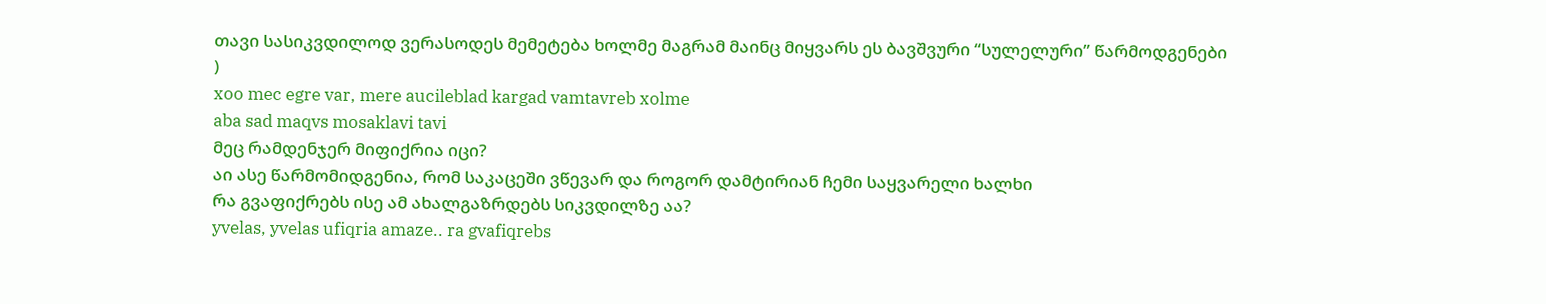თავი სასიკვდილოდ ვერასოდეს მემეტება ხოლმე მაგრამ მაინც მიყვარს ეს ბავშვური “სულელური” წარმოდგენები
)
xoo mec egre var, mere aucileblad kargad vamtavreb xolme
aba sad maqvs mosaklavi tavi
მეც რამდენჯერ მიფიქრია იცი?
აი ასე წარმომიდგენია, რომ საკაცეში ვწევარ და როგორ დამტირიან ჩემი საყვარელი ხალხი
რა გვაფიქრებს ისე ამ ახალგაზრდებს სიკვდილზე აა?
yvelas, yvelas ufiqria amaze.. ra gvafiqrebs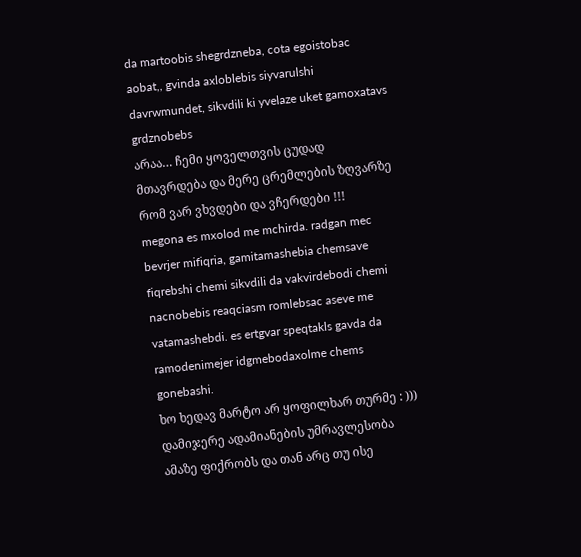da martoobis shegrdzneba, cota egoistobac aobat,, gvinda axloblebis siyvarulshi davrwmundet, sikvdili ki yvelaze uket gamoxatavs grdznobebs
არაა… ჩემი ყოველთვის ცუდად მთავრდება და მერე ცრემლების ზღვარზე რომ ვარ ვხვდები და ვჩერდები !!!
megona es mxolod me mchirda. radgan mec bevrjer mifiqria, gamitamashebia chemsave fiqrebshi chemi sikvdili da vakvirdebodi chemi nacnobebis reaqciasm romlebsac aseve me vatamashebdi. es ertgvar speqtakls gavda da ramodenimejer idgmebodaxolme chems gonebashi.
ხო ხედავ მარტო არ ყოფილხარ თურმე : ))) დამიჯერე ადამიანების უმრავლესობა ამაზე ფიქრობს და თან არც თუ ისე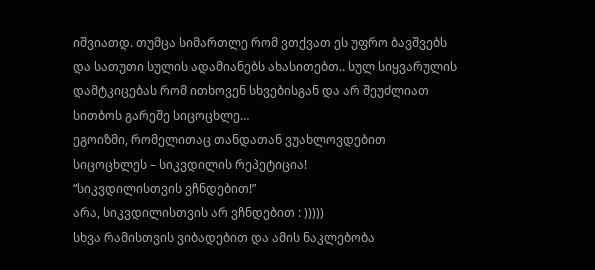იშვიათდ. თუმცა სიმართლე რომ ვთქვათ ეს უფრო ბავშვებს და სათუთი სულის ადამიანებს ახასითებთ.. სულ სიყვარულის დამტკიცებას რომ ითხოვენ სხვებისგან და არ შეუძლიათ სითბოს გარეშე სიცოცხლე…
ეგოიზმი, რომელითაც თანდათან ვუახლოვდებით სიცოცხლეს – სიკვდილის რეპეტიცია!
“სიკვდილისთვის ვჩნდებით!”
არა, სიკვდილისთვის არ ვჩნდებით : )))))
სხვა რამისთვის ვიბადებით და ამის ნაკლებობა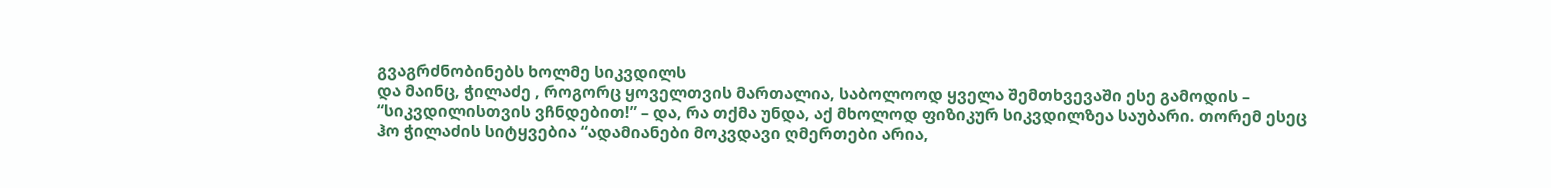გვაგრძნობინებს ხოლმე სიკვდილს
და მაინც, ჭილაძე , როგორც ყოველთვის მართალია, საბოლოოდ ყველა შემთხვევაში ესე გამოდის – “სიკვდილისთვის ვჩნდებით!” – და, რა თქმა უნდა, აქ მხოლოდ ფიზიკურ სიკვდილზეა საუბარი. თორემ ესეც ჰო ჭილაძის სიტყვებია “ადამიანები მოკვდავი ღმერთები არია,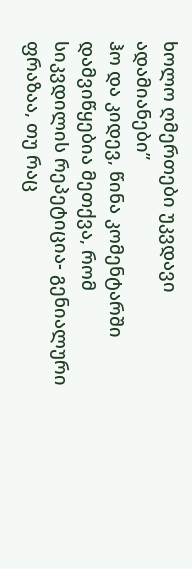ხოლო ღმერთები უკვდავი ადამიანები”
ჰო და კიდევ, წინა კომენტარში დამვიწყებია მეთქვა, რომ
სიკვდილის რეპეტიცია- გენიალური ფრაზაა, თუ რაც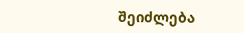შეიძლება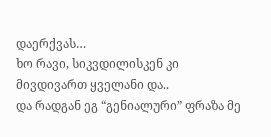დაერქვას…
ხო რავი, სიკვდილისკენ კი მივდივართ ყველანი და..
და რადგან ეგ “გენიალური” ფრაზა მე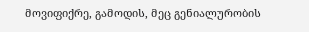მოვიფიქრე, გამოდის, მეც გენიალურობის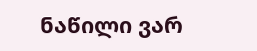ნაწილი ვარ